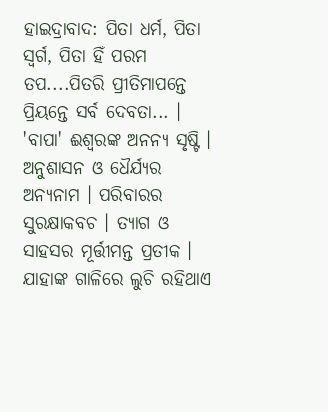ହାଇଦ୍ରାବାଦ: ପିତା ଧର୍ମ, ପିତା ସ୍ବର୍ଗ, ପିତା ହିଁ ପରମ ତପ....ପିତରି ପ୍ରୀତିମାପନ୍ତେ ପ୍ରିୟନ୍ତେ ସର୍ବ ଦେବତା... । 'ବାପା' ଈଶ୍ବରଙ୍କ ଅନନ୍ୟ ସୃଷ୍ଟି । ଅନୁଶାସନ ଓ ଧୈର୍ଯ୍ୟର ଅନ୍ୟନାମ । ପରିବାରର ସୁରକ୍ଷାକବଚ । ତ୍ୟାଗ ଓ ସାହସର ମୂର୍ତ୍ତୀମନ୍ତ ପ୍ରତୀକ । ଯାହାଙ୍କ ଗାଳିରେ ଲୁଚି ରହିଥାଏ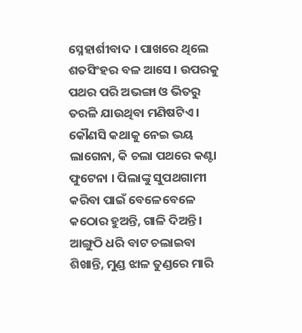ସ୍ନେହାର୍ଶୀବାଦ । ପାଖରେ ଥିଲେ ଶତସିଂହର ବଳ ଆସେ । ଉପରକୁ ପଥର ପରି ଅଭଙ୍ଗା ଓ ଭିତରୁ ତରଳି ଯାଉଥିବା ମଣିଷଟିଏ । କୌଣସି କଥାକୁ ନେଇ ଭୟ ଲାଗେନା, କି ଚଲା ପଥରେ କଣ୍ଟା ଫୁଟେନା । ପିଲାଙ୍କୁ ସୁପଥଗାମୀ କରିବା ପାଇଁ ବେଳେବେଳେ କଠୋର ହୁଅନ୍ତି, ଗାଳି ଦିଅନ୍ତି । ଆଙ୍ଗୁଠି ଧରି ବାଟ ଚଲାଇବା ଶିଖାନ୍ତି, ମୁଣ୍ଡ ଝାଳ ତୁଣ୍ଡରେ ମାରି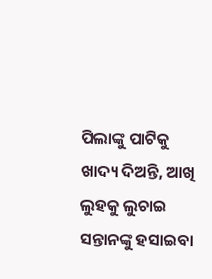ପିଲାଙ୍କୁ ପାଟିକୁ ଖାଦ୍ୟ ଦିଅନ୍ତି, ଆଖି ଲୁହକୁ ଲୁଚାଇ ସନ୍ତାନଙ୍କୁ ହସାଇବା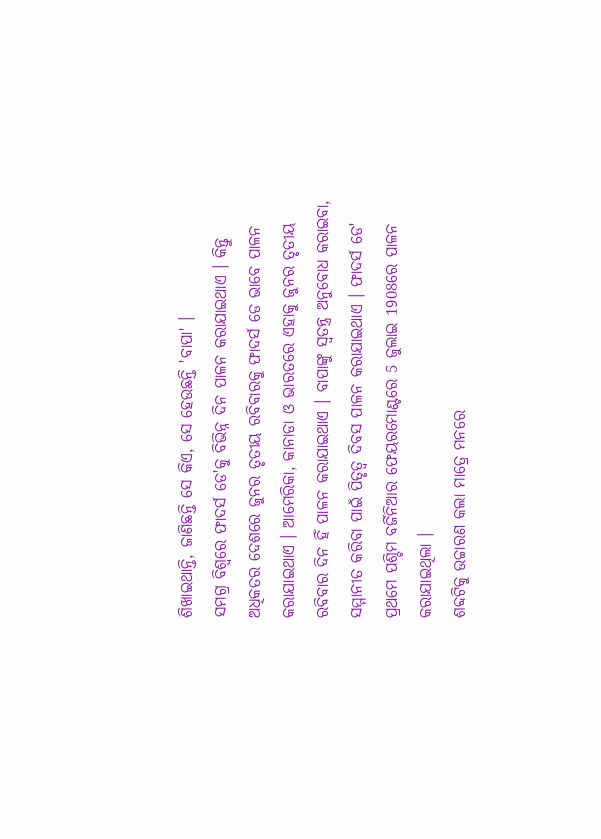ଶିଖାଇଥାନ୍ତି, ଜାଣିଛନ୍ତି ସେ କିଏ, ସେ ହେଉଛନ୍ତି 'ବାପା' ।
ସମଗ୍ର ବିଶ୍ବରେ ଫାଦର୍ସ ଡେ'କୁ ବିଭିନ୍ନ ଦିନ ପାଳନ କରାଯାଇଥାଏ । କିନ୍ତୁ ଅଧିକତର ଦେଶରେ ଜୁନର ତୃତୀୟ ରବିବାରକୁ ଫାଦର୍ସ ଡେ ଭାବେ ପାଳନ କରାଯାଇଥାଏ । ଆମେରିକା, କାନାଡା ଓ ଭାରତରେ ଏହାକୁ ଜୁନର ତୃତୀୟ ରବିବାର ଦିନ ହିଁ ପାଳନ କରାଯାଇଥାଏ । ବାପାଙ୍କୁ ସ୍ବତନ୍ତ୍ର ଅନୁବୋଧ କରାଇବା, ସମ୍ମାନୀତ କରିବା ପାଇଁ ପିତୃତ୍ବ ଦିବସ ପାଳନ କରାଯାଇଥାଏ । ଫାଦର୍ସ ଡେ' ପ୍ରଥମେ ପଶ୍ଚିମ ବର୍ଜିନିଆର ଫେୟରମୋଣ୍ଟରେ 5 ଜୁଲାଇ 1908ରେ ପାଳନ କରାଯାଇଥିଲା ।
ଶବ୍ଦଟିକୁ ଉଚ୍ଚାରଣ କଲା ମାତ୍ରେ ମନରେ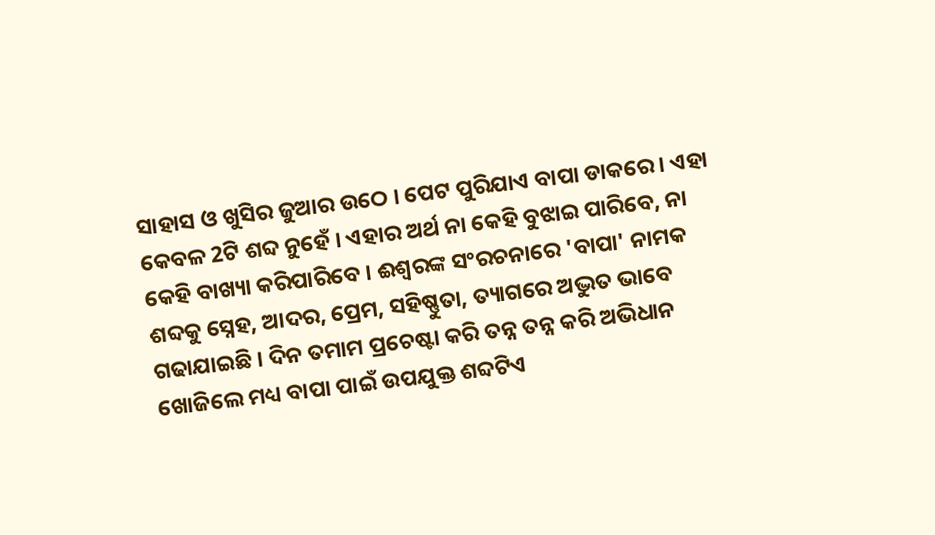ସାହାସ ଓ ଖୁସିର ଜୁଆର ଉଠେ । ପେଟ ପୁରିଯାଏ ବାପା ଡାକରେ । ଏହା କେବଳ 2ଟି ଶବ୍ଦ ନୁହେଁ । ଏହାର ଅର୍ଥ ନା କେହି ବୁଝାଇ ପାରିବେ, ନା କେହି ବାଖ୍ୟା କରିପାରିବେ । ଈଶ୍ବରଙ୍କ ସଂରଚନାରେ 'ବାପା' ନାମକ ଶବ୍ଦକୁ ସ୍ନେହ, ଆଦର, ପ୍ରେମ, ସହିଷ୍ଣୁତା, ତ୍ୟାଗରେ ଅଦ୍ଭୁତ ଭାବେ ଗଢାଯାଇଛି । ଦିନ ତମାମ ପ୍ରଚେଷ୍ଟା କରି ତନ୍ନ ତନ୍ନ କରି ଅଭିଧାନ ଖୋଜିଲେ ମଧ୍ୟ ବାପା ପାଇଁ ଉପଯୁକ୍ତ ଶବ୍ଦଟିଏ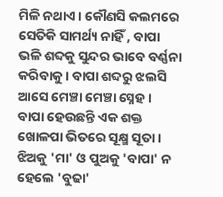ମିଳି ନଥାଏ । କୌଣସି କଲମରେ ସେତିକି ସାମର୍ଥ୍ୟ ନାହିଁ , ବାପା ଭଳି ଶବ୍ଦକୁ ସୁନ୍ଦର ଭାବେ ବର୍ଣ୍ଣନା କରିବାକୁ । ବାପା ଶବ୍ଦରୁ ଝଲସି ଆସେ ମେଞ୍ଚା ମେଞ୍ଚା ସ୍ନେହ । ବାପା ହେଉଛନ୍ତି ଏକ ଶକ୍ତ ଖୋଳପା ଭିତରେ ସୂକ୍ଷ୍ମ ସୂତା । ଝିଅକୁ 'ମା' ଓ ପୁଅକୁ 'ବାପା' ନ ହେଲେ 'ବୁଢା'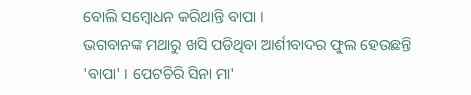ବୋଲି ସମ୍ବୋଧନ କରିଥାନ୍ତି ବାପା ।
ଭଗବାନଙ୍କ ମଥାରୁ ଖସି ପଡିଥିବା ଆର୍ଶୀବାଦର ଫୁଲ ହେଉଛନ୍ତି 'ବାପା' । ପେଟଚିରି ସିନା ମା'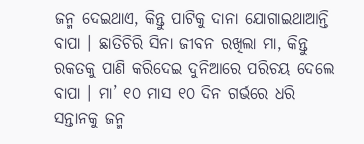ଜନ୍ମ ଦେଇଥାଏ, କିନ୍ତୁ ପାଟିକୁ ଦାନା ଯୋଗାଇଥାଆନ୍ତି ବାପା । ଛାତିଚିରି ସିନା ଜୀବନ ରଖିଲା ମା, କିନ୍ତୁ ରକତକୁ ପାଣି କରିଦେଇ ଦୁନିଆରେ ପରିଚୟ ଦେଲେ ବାପା । ମା’ ୧୦ ମାସ ୧୦ ଦିନ ଗର୍ଭରେ ଧରି ସନ୍ତାନକୁ ଜନ୍ମ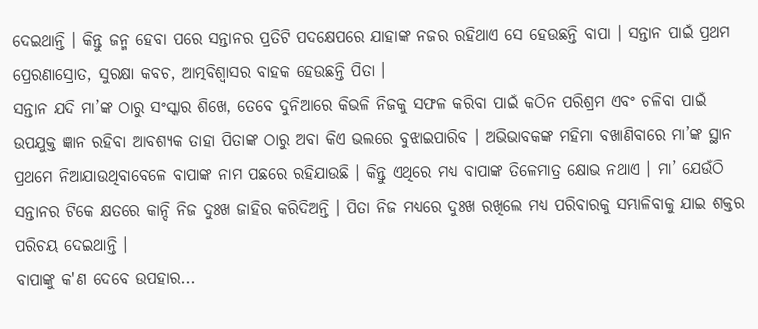ଦେଇଥାନ୍ତି । କିନ୍ତୁ ଜନ୍ମ ହେବା ପରେ ସନ୍ତାନର ପ୍ରତିଟି ପଦକ୍ଷେପରେ ଯାହାଙ୍କ ନଜର ରହିଥାଏ ସେ ହେଉଛନ୍ତି ବାପା । ସନ୍ତାନ ପାଇଁ ପ୍ରଥମ ପ୍ରେରଣାସ୍ରୋତ, ସୁରକ୍ଷା କବଚ, ଆତ୍ମବିଶ୍ୱାସର ବାହକ ହେଉଛନ୍ତି ପିତା ।
ସନ୍ତାନ ଯଦି ମା’ଙ୍କ ଠାରୁ ସଂସ୍କାର ଶିଖେ, ତେବେ ଦୁନିଆରେ କିଭଳି ନିଜକୁ ସଫଳ କରିବା ପାଇଁ କଠିନ ପରିଶ୍ରମ ଏବଂ ଚଳିବା ପାଇଁ ଉପଯୁକ୍ତ ଜ୍ଞାନ ରହିବା ଆବଶ୍ୟକ ତାହା ପିତାଙ୍କ ଠାରୁ ଅବା କିଏ ଭଲରେ ବୁଝାଇପାରିବ । ଅଭିଭାବକଙ୍କ ମହିମା ବଖାଣିବାରେ ମା’ଙ୍କ ସ୍ଥାନ ପ୍ରଥମେ ନିଆଯାଉଥିବାବେଳେ ବାପାଙ୍କ ନାମ ପଛରେ ରହିଯାଉଛି । କିନ୍ତୁ ଏଥିରେ ମଧ୍ୟ ବାପାଙ୍କ ତିଳେମାତ୍ର କ୍ଷୋଭ ନଥାଏ । ମା’ ଯେଉଁଠି ସନ୍ତାନର ଟିକେ କ୍ଷତରେ କାନ୍ଦି ନିଜ ଦୁଃଖ ଜାହିର କରିଦିଅନ୍ତି । ପିତା ନିଜ ମଧ୍ୟରେ ଦୁଃଖ ରଖିଲେ ମଧ୍ୟ ପରିବାରକୁ ସମ୍ଭାଳିବାକୁ ଯାଇ ଶକ୍ତର ପରିଚୟ ଦେଇଥାନ୍ତି ।
ବାପାଙ୍କୁ କ'ଣ ଦେବେ ଉପହାର...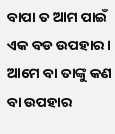ବାପା ତ ଆମ ପାଇଁ ଏକ ବଡ ଉପହାର। ଆମେ ବା ତାଙ୍କୁ କଣ ବା ଉପହାର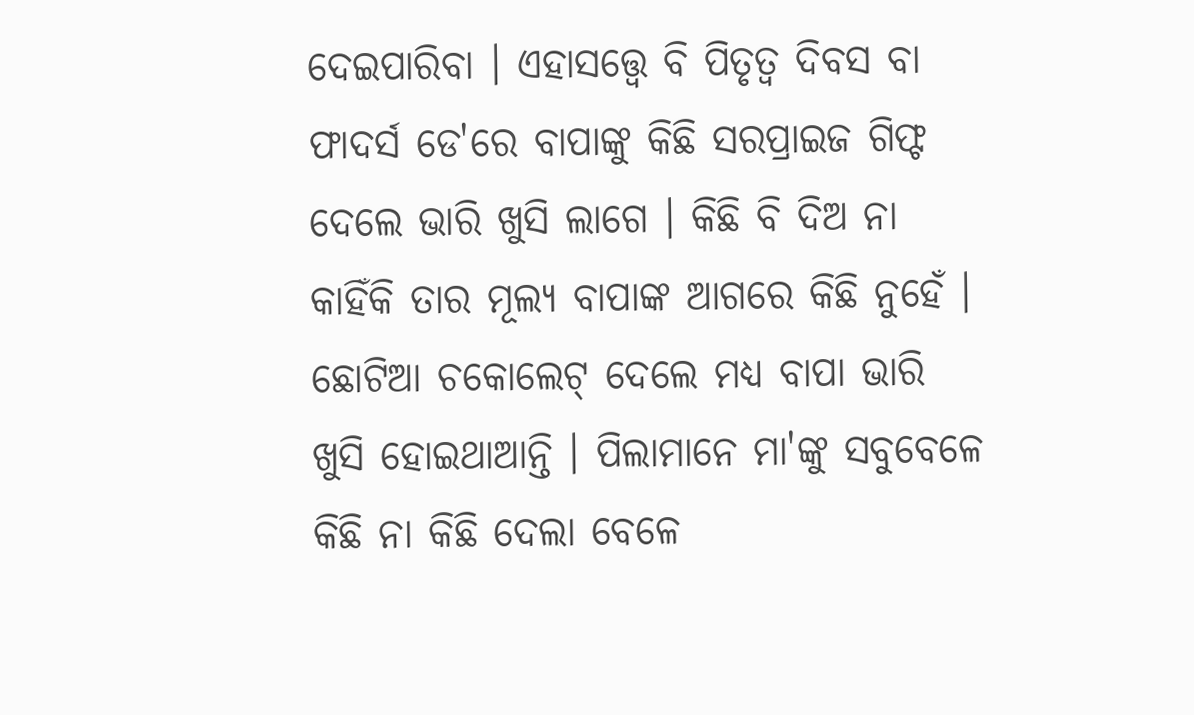ଦେଇପାରିବା । ଏହାସତ୍ତ୍ବେ ବି ପିତୃତ୍ବ ଦିବସ ବା ଫାଦର୍ସ ଡେ'ରେ ବାପାଙ୍କୁ କିଛି ସରପ୍ରାଇଜ ଗିଫ୍ଟ ଦେଲେ ଭାରି ଖୁସି ଲାଗେ । କିଛି ବି ଦିଅ ନା କାହିଁକି ତାର ମୂଲ୍ୟ ବାପାଙ୍କ ଆଗରେ କିଛି ନୁହେଁ । ଛୋଟିଆ ଚକୋଲେଟ୍ ଦେଲେ ମଧ୍ୟ ବାପା ଭାରି ଖୁସି ହୋଇଥାଆନ୍ତି । ପିଲାମାନେ ମା'ଙ୍କୁ ସବୁବେଳେ କିଛି ନା କିଛି ଦେଲା ବେଳେ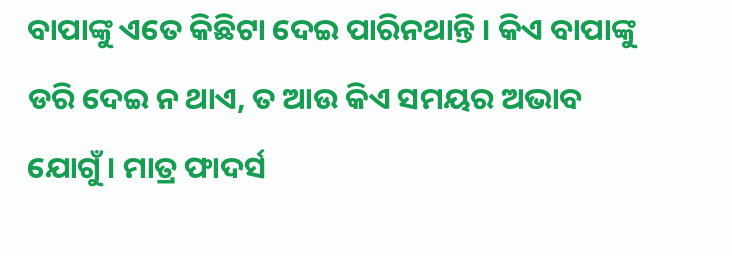ବାପାଙ୍କୁ ଏତେ କିଛିଟା ଦେଇ ପାରିନଥାନ୍ତି । କିଏ ବାପାଙ୍କୁ ଡରି ଦେଇ ନ ଥାଏ, ତ ଆଉ କିଏ ସମୟର ଅଭାବ ଯୋଗୁଁ । ମାତ୍ର ଫାଦର୍ସ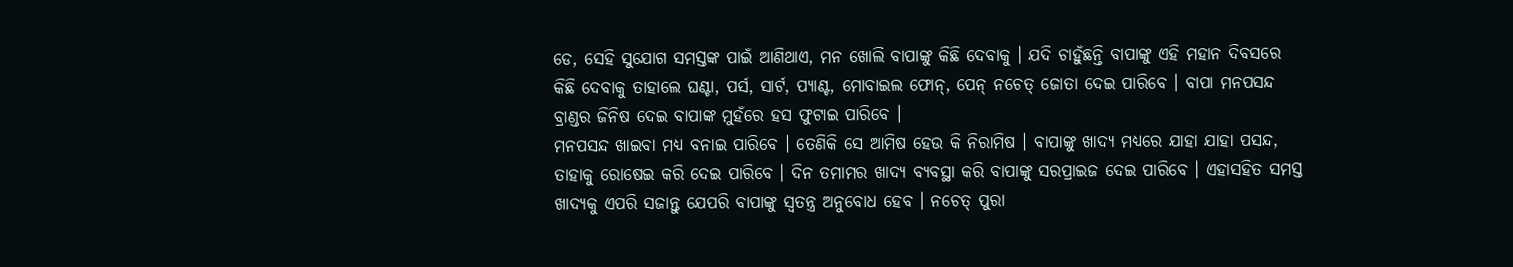ଡେ, ସେହି ସୁଯୋଗ ସମସ୍ତଙ୍କ ପାଇଁ ଆଣିଥାଏ, ମନ ଖୋଲି ବାପାଙ୍କୁ କିଛି ଦେବାକୁ । ଯଦି ଚାହୁଁଛନ୍ତି ବାପାଙ୍କୁ ଏହି ମହାନ ଦିବସରେ କିଛି ଦେବାକୁ ତାହାଲେ ଘଣ୍ଟା, ପର୍ସ, ସାର୍ଟ, ପ୍ୟାଣ୍ଟ, ମୋବାଇଲ ଫୋନ୍, ପେନ୍ ନଚେତ୍ ଜୋତା ଦେଇ ପାରିବେ । ବାପା ମନପସନ୍ଦ ବ୍ରାଣ୍ଡର ଜିନିଷ ଦେଇ ବାପାଙ୍କ ମୁହଁରେ ହସ ଫୁଟାଇ ପାରିବେ ।
ମନପସନ୍ଦ ଖାଇବା ମଧ୍ୟ ବନାଇ ପାରିବେ । ତେଣିକି ସେ ଆମିଷ ହେଉ କି ନିରାମିଷ । ବାପାଙ୍କୁ ଖାଦ୍ୟ ମଧ୍ୟରେ ଯାହା ଯାହା ପସନ୍ଦ, ତାହାକୁ ରୋଷେଇ କରି ଦେଇ ପାରିବେ । ଦିନ ତମାମର ଖାଦ୍ୟ ବ୍ୟବସ୍ଥା କରି ବାପାଙ୍କୁ ସରପ୍ରାଇଜ ଦେଇ ପାରିବେ । ଏହାସହିତ ସମସ୍ତ ଖାଦ୍ୟକୁ ଏପରି ସଜାନ୍ତୁ ଯେପରି ବାପାଙ୍କୁ ସ୍ବତନ୍ତ୍ର ଅନୁବୋଧ ହେବ । ନଚେତ୍ ପୁରା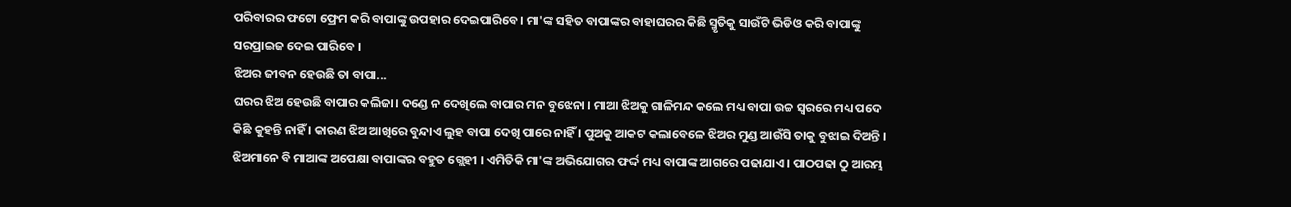ପରିବାରର ଫଟୋ ଫ୍ରେମ କରି ବାପାଙ୍କୁ ଉପହାର ଦେଇପାରିବେ । ମା'ଙ୍କ ସହିତ ବାପାଙ୍କର ବାହାଘରର କିଛି ସ୍ମୃତିକୁ ସାଉଁଟି ଭିଡିଓ କରି ବାପାଙ୍କୁ ସରପ୍ରାଇଜ ଦେଇ ପାରିବେ ।
ଝିଅର ଜୀବନ ହେଉଛି ତା ବାପା...
ଘରର ଝିଅ ହେଉଛି ବାପାର କଲିଜା। ଦଣ୍ଡେ ନ ଦେଖିଲେ ବାପାର ମନ ବୁଝେନା । ମାଆ ଝିଅକୁ ଗାଳିମନ୍ଦ କଲେ ମଧ୍ୟ ବାପା ଉଚ୍ଚ ସ୍ବରରେ ମଧ୍ୟ ପଦେ କିଛି କୁହନ୍ତି ନାହିଁ । କାରଣ ଝିଅ ଆଖିରେ ବୁନ୍ଦାଏ ଲୁହ ବାପା ଦେଖି ପାରେ ନାହିଁ । ପୁଅକୁ ଆକଟ କଲାବେଳେ ଝିଅର ମୁଣ୍ଡ ଆଉଁସି ତାକୁ ବୁଝାଇ ଦିଅନ୍ତି । ଝିଅମାନେ ବି ମାଆଙ୍କ ଅପେକ୍ଷା ବାପାଙ୍କର ବହୁତ ଗ୍ଲେହୀ । ଏମିତିକି ମା'ଙ୍କ ଅଭିଯୋଗର ଫର୍ଦ୍ଦ ମଧ୍ୟ ବାପାଙ୍କ ଆଗରେ ପଢାଯାଏ । ପାଠପଢା ଠୁ ଆରମ୍ଭ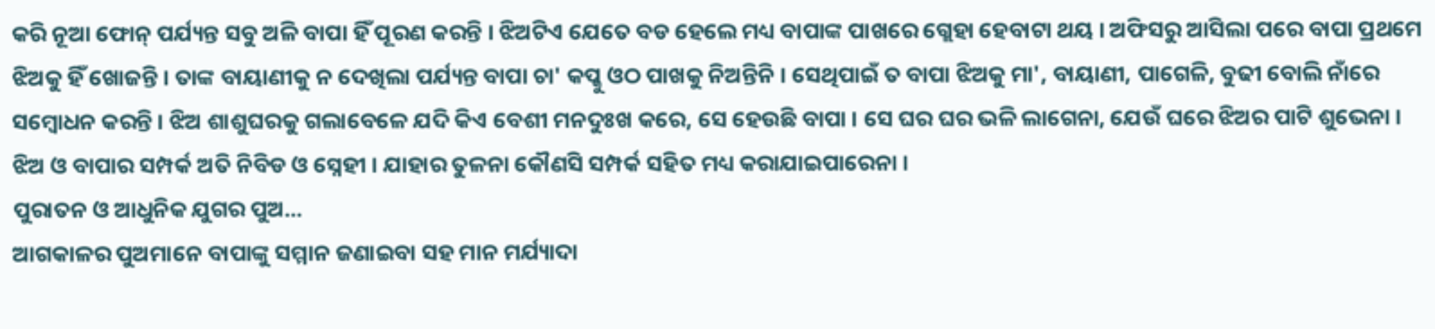କରି ନୂଆ ଫୋନ୍ ପର୍ଯ୍ୟନ୍ତ ସବୁ ଅଳି ବାପା ହିଁ ପୂରଣ କରନ୍ତି । ଝିଅଟିଏ ଯେତେ ବଡ ହେଲେ ମଧ୍ୟ ବାପାଙ୍କ ପାଖରେ ଗ୍ଲେହା ହେବାଟା ଥୟ । ଅଫିସରୁ ଆସିଲା ପରେ ବାପା ପ୍ରଥମେ ଝିଅକୁ ହିଁ ଖୋଜନ୍ତି । ତାଙ୍କ ବାୟାଣୀକୁ ନ ଦେଖିଲା ପର୍ଯ୍ୟନ୍ତ ବାପା ଚା' କପ୍କୁ ଓଠ ପାଖକୁ ନିଅନ୍ତିନି । ସେଥିପାଇଁ ତ ବାପା ଝିଅକୁ ମା', ବାୟାଣୀ, ପାଗେଳି, ବୁଢୀ ବୋଲି ନାଁରେ ସମ୍ବୋଧନ କରନ୍ତି । ଝିଅ ଶାଶୁଘରକୁ ଗଲାବେଳେ ଯଦି କିଏ ବେଶୀ ମନଦୁଃଖ କରେ, ସେ ହେଉଛି ବାପା । ସେ ଘର ଘର ଭଳି ଲାଗେନା, ଯେଉଁ ଘରେ ଝିଅର ପାଟି ଶୁଭେନା । ଝିଅ ଓ ବାପାର ସମ୍ପର୍କ ଅତି ନିବିଡ ଓ ସ୍ନେହୀ । ଯାହାର ତୁଳନା କୌଣସି ସମ୍ପର୍କ ସହିତ ମଧ୍ୟ କରାଯାଇପାରେନା ।
ପୁରାତନ ଓ ଆଧୁନିକ ଯୁଗର ପୁଅ...
ଆଗକାଳର ପୁଅମାନେ ବାପାଙ୍କୁ ସମ୍ମାନ ଜଣାଇବା ସହ ମାନ ମର୍ଯ୍ୟାଦା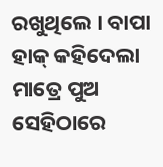ରଖୁଥିଲେ । ବାପା ହାକ୍ କହିଦେଲା ମାତ୍ରେ ପୁଅ ସେହିଠାରେ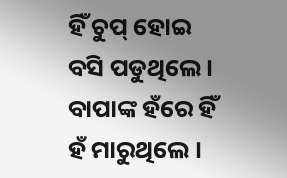ହିଁ ଚୁପ୍ ହୋଇ ବସି ପଡୁଥିଲେ । ବାପାଙ୍କ ହଁରେ ହିଁ ହଁ ମାରୁଥିଲେ ।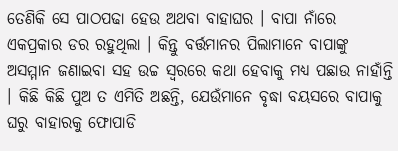ତେଣିକି ସେ ପାଠପଢା ହେଉ ଅଥବା ବାହାଘର । ବାପା ନାଁରେ ଏକପ୍ରକାର ଡର ରହୁଥିଲା । କିନ୍ତୁ ବର୍ତ୍ତମାନର ପିଲାମାନେ ବାପାଙ୍କୁ ଅସମ୍ମାନ ଜଣାଇବା ସହ ଉଚ୍ଚ ସ୍ବରରେ କଥା ହେବାକୁ ମଧ୍ୟ ପଛାଉ ନାହାଁନ୍ତି । କିଛି କିଛି ପୁଅ ତ ଏମିତି ଅଛନ୍ତି, ଯେଉଁମାନେ ବୃଦ୍ଧା ବୟସରେ ବାପାକୁ ଘରୁ ବାହାରକୁ ଫୋପାଡି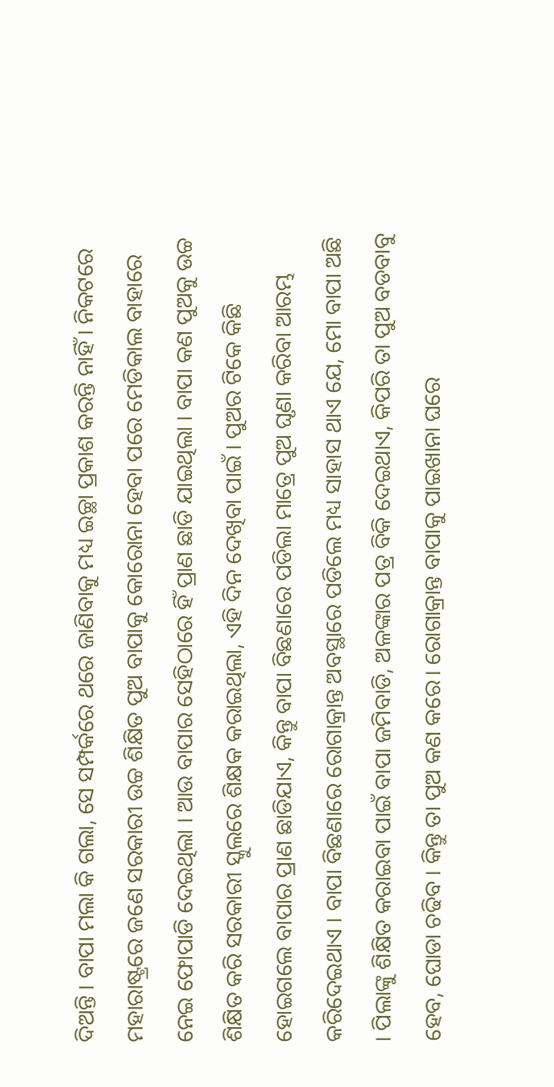ଦିଅନ୍ତି । ବାପା ମଲା କି ଗଲା, ସେ ସମ୍ପର୍କରେ ଥରେ ଜାଣିବାକୁ ମଧ୍ୟ ଇଚ୍ଛା ପ୍ରକାଶ କରନ୍ତି ନାହିଁ । ନିକଟରେ ମହାରାଷ୍ଟ୍ରରେ ଜଣେ ସରକାରୀ ଉଚ୍ଚ ଶିକ୍ଷିତ ପୁଅ ବାପାକୁ କୋରୋନା ହେବା ପରେ ମେଡିକାଲ ବାହାରେ ନେଇ ଫୋପାଡି ଦେଇଥିଲା । ଆଉ ବାପାର ସେହିଠାରେ ହିଁ ପ୍ରାଣ ଛାଡି ଯାଇଥିଲା । ବାପା କଣ ପୁଅକୁ ଉଚ୍ଚ ଶିକ୍ଷିତ କରି ସରକାରୀ ସ୍କୁଲରେ ଶିକ୍ଷକ କରାଇଥିଲା, ଏହି ଦିନ ଦେଖିବା ପାଇଁ । ପୁଅର ଟିକେ କିଛି ହୋଇଗଲେ ବାପାର ପ୍ରାଣ ଛାଡିଯାଏ, କିନ୍ତୁ ବାପା ବିଛଣାରେ ପଡିଲା ମାତ୍ରେ ପୁଅ ଘୃଣା କରିବା ଆରମ୍ଭ କରିଦେଇଥାଏ । ବାପା ବିଛଣାରେ ରୋଗାକ୍ରାନ୍ତ ଅବସ୍ଥାରେ ପଡିଲେ ମଧ୍ୟ ସାହାସ ଥାଏ ଯେ, ମୋ ବାପା ଅଛି । ପିଲାଙ୍କୁ ଶିକ୍ଷିତ କରାଇବା ପାଇଁ ବାପା ଜମିବାଡି, ଅଳଙ୍କାର ପତ୍ର ବିକି ଦେଇଥାଏ, କିପରି ତା ପୁଅ ବଡବାବୁ ହେବ, ଘୋଡା ଚଢିବ । କିନ୍ତୁ ତା ପୁଅ କଣ କରେ। ରୋଗାକ୍ରାନ୍ତ ବାପାକୁ ପାଇଖାନା ଘରେ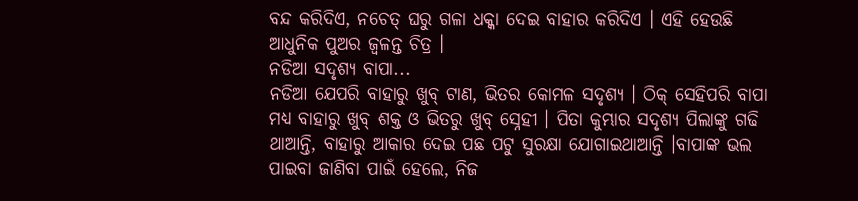ବନ୍ଦ କରିଦିଏ, ନଚେତ୍ ଘରୁ ଗଳା ଧକ୍କା ଦେଇ ବାହାର କରିଦିଏ । ଏହି ହେଉଛି ଆଧୁନିକ ପୁଅର ଜ୍ବଳନ୍ତ ଚିତ୍ର ।
ନଡିଆ ସଦୃଶ୍ୟ ବାପା...
ନଡିଆ ଯେପରି ବାହାରୁ ଖୁବ୍ ଟାଣ, ଭିତର କୋମଳ ସଦୃଶ୍ୟ । ଠିକ୍ ସେହିପରି ବାପା ମଧ୍ୟ ବାହାରୁ ଖୁବ୍ ଶକ୍ତ ଓ ଭିତରୁ ଖୁବ୍ ସ୍ନେହୀ । ପିତା କୁମ୍ଭାର ସଦୃଶ୍ୟ ପିଲାଙ୍କୁ ଗଢି ଥାଆନ୍ତି, ବାହାରୁ ଆକାର ଦେଇ ପଛ ପଟୁ ସୁରକ୍ଷା ଯୋଗାଇଥାଆନ୍ତି ।ବାପାଙ୍କ ଭଲ ପାଇବା ଜାଣିବା ପାଇଁ ହେଲେ, ନିଜ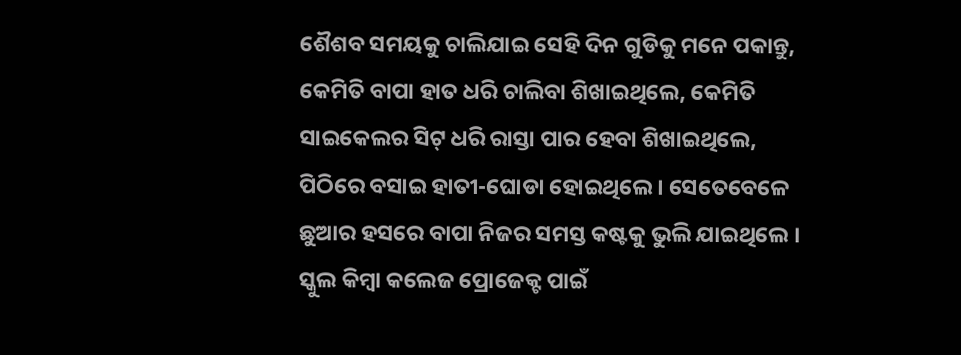ଶୈଶବ ସମୟକୁ ଚାଲିଯାଇ ସେହି ଦିନ ଗୁଡିକୁ ମନେ ପକାନ୍ତୁ, କେମିତି ବାପା ହାତ ଧରି ଚାଲିବା ଶିଖାଇଥିଲେ, କେମିତି ସାଇକେଲର ସିଟ୍ ଧରି ରାସ୍ତା ପାର ହେବା ଶିଖାଇଥିଲେ, ପିଠିରେ ବସାଇ ହାତୀ-ଘୋଡା ହୋଇଥିଲେ । ସେତେବେଳେ ଛୁଆର ହସରେ ବାପା ନିଜର ସମସ୍ତ କଷ୍ଟକୁ ଭୁଲି ଯାଇଥିଲେ । ସ୍କୁଲ କିମ୍ବା କଲେଜ ପ୍ରୋଜେକ୍ଟ ପାଇଁ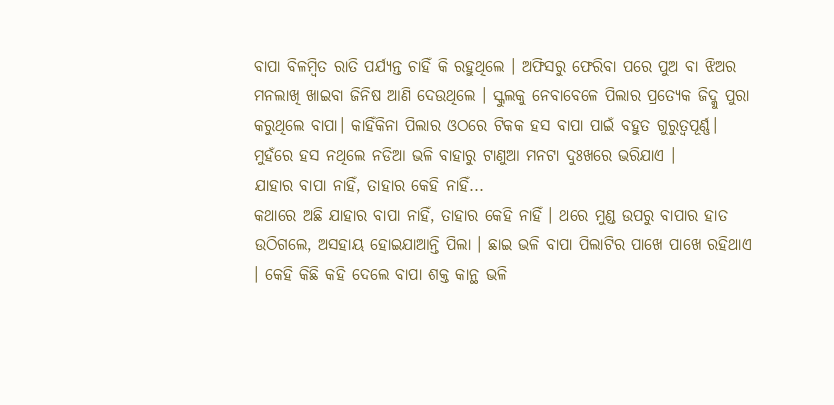ବାପା ବିଳମ୍ବିତ ରାତି ପର୍ଯ୍ୟନ୍ତ ଚାହିଁ କି ରହୁଥିଲେ । ଅଫିସରୁ ଫେରିବା ପରେ ପୁଅ ବା ଝିଅର ମନଲାଖି ଖାଇବା ଜିନିଷ ଆଣି ଦେଉଥିଲେ । ସ୍କୁଲକୁ ନେବାବେଳେ ପିଲାର ପ୍ରତ୍ୟେକ ଜିଦ୍କୁ ପୁରା କରୁଥିଲେ ବାପା। କାହିଁକିନା ପିଲାର ଓଠରେ ଟିକକ ହସ ବାପା ପାଇଁ ବହୁତ ଗୁରୁତ୍ବପୂର୍ଣ୍ଣ। ମୁହଁରେ ହସ ନଥିଲେ ନଡିଆ ଭଳି ବାହାରୁ ଟାଣୁଆ ମନଟା ଦୁଃଖରେ ଭରିଯାଏ ।
ଯାହାର ବାପା ନାହିଁ, ତାହାର କେହି ନାହିଁ...
କଥାରେ ଅଛି ଯାହାର ବାପା ନାହିଁ, ତାହାର କେହି ନାହିଁ । ଥରେ ମୁଣ୍ଡ ଉପରୁ ବାପାର ହାତ ଉଠିଗଲେ, ଅସହାୟ ହୋଇଯାଆନ୍ତି ପିଲା । ଛାଇ ଭଳି ବାପା ପିଲାଟିର ପାଖେ ପାଖେ ରହିଥାଏ । କେହି କିଛି କହି ଦେଲେ ବାପା ଶକ୍ତ କାନ୍ଥ ଭଳି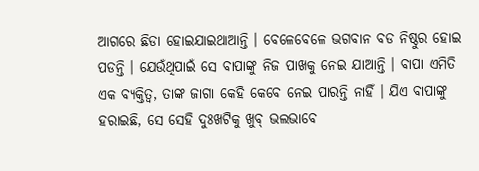ଆଗରେ ଛିଡା ହୋଇଯାଇଥାଆନ୍ତି । ବେଳେବେଳେ ଭଗବାନ ବଡ ନିଷ୍ଠୁର ହୋଇ ପଡନ୍ତି । ଯେଉଁଥିପାଇଁ ସେ ବାପାଙ୍କୁ ନିଜ ପାଖକୁ ନେଇ ଯାଆନ୍ତି । ବାପା ଏମିତି ଏକ ବ୍ୟକ୍ତିତ୍ବ, ତାଙ୍କ ଜାଗା କେହି କେବେ ନେଇ ପାରନ୍ତି ନାହିଁ । ଯିଏ ବାପାଙ୍କୁ ହରାଇଛି, ସେ ସେହି ଦୁଃଖଟିକୁ ଖୁବ୍ ଭଲଭାବେ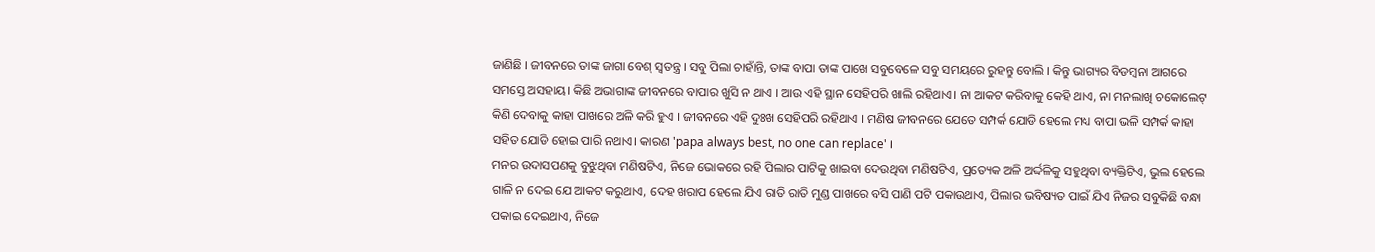ଜାଣିଛି । ଜୀବନରେ ତାଙ୍କ ଜାଗା ବେଶ୍ ସ୍ବତନ୍ତ୍ର । ସବୁ ପିଲା ଚାହାଁନ୍ତି, ତାଙ୍କ ବାପା ତାଙ୍କ ପାଖେ ସବୁବେଳେ ସବୁ ସମୟରେ ରୁହନ୍ତୁ ବୋଲି । କିନ୍ତୁ ଭାଗ୍ୟର ବିଡମ୍ବନା ଆଗରେ ସମସ୍ତେ ଅସହାୟ। କିଛି ଅଭାଗାଙ୍କ ଜୀବନରେ ବାପାର ଖୁସି ନ ଥାଏ । ଆଉ ଏହି ସ୍ଥାନ ସେହିପରି ଖାଲି ରହିଥାଏ। ନା ଆକଟ କରିବାକୁ କେହି ଥାଏ, ନା ମନଲାଖି ଚକୋଲେଟ୍ କିଣି ଦେବାକୁ କାହା ପାଖରେ ଅଳି କରି ହୁଏ । ଜୀବନରେ ଏହି ଦୁଃଖ ସେହିପରି ରହିଥାଏ । ମଣିଷ ଜୀବନରେ ଯେତେ ସମ୍ପର୍କ ଯୋଡି ହେଲେ ମଧ୍ୟ ବାପା ଭଳି ସମ୍ପର୍କ କାହା ସହିତ ଯୋଡି ହୋଇ ପାରି ନଥାଏ। କାରଣ 'papa always best, no one can replace' ।
ମନର ଉଦାସପଣକୁ ବୁଝୁଥିବା ମଣିଷଟିଏ, ନିଜେ ଭୋକରେ ରହି ପିଲାର ପାଟିକୁ ଖାଇବା ଦେଉଥିବା ମଣିଷଟିଏ, ପ୍ରତ୍ୟେକ ଅଳି ଅର୍ଦ୍ଦଳିକୁ ସହୁଥିବା ବ୍ୟକ୍ତିଟିଏ, ଭୁଲ ହେଲେ ଗାଳି ନ ଦେଇ ଯେ ଆକଟ କରୁଥାଏ, ଦେହ ଖରାପ ହେଲେ ଯିଏ ରାତି ରାତି ମୁଣ୍ଡ ପାଖରେ ବସି ପାଣି ପଟି ପକାଉଥାଏ, ପିଲାର ଭବିଷ୍ୟତ ପାଇଁ ଯିଏ ନିଜର ସବୁକିଛି ବନ୍ଧା ପକାଇ ଦେଇଥାଏ, ନିଜେ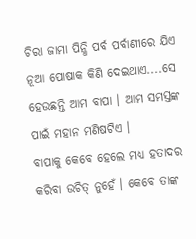ଚିରା ଜାମା ପିନ୍ଧି ପର୍ବ ପର୍ବାଣୀରେ ଯିଏ ନୂଆ ପୋଷାକ କିଣି ଦେଇଥାଏ....ସେ ହେଉଛନ୍ତି ଆମ ବାପା । ଆମ ସମସ୍ତଙ୍କ ପାଇଁ ମହାନ ମଣିଷଟିଏ ।
ବାପାକୁ କେବେ ହେଲେ ମଧ୍ୟ ହତାଦର କରିବା ଉଚିତ୍ ନୁହେଁ । କେବେ ତାଙ୍କ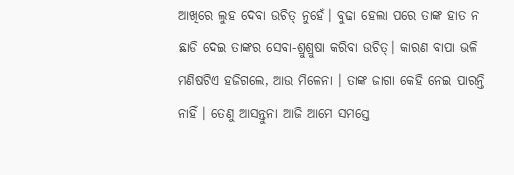ଆଖିରେ ଲୁହ ଦେବା ଉଚିତ୍ ନୁହେଁ। ବୁଢା ହେଲା ପରେ ତାଙ୍କ ହାତ ନ ଛାଡି ଦେଇ ତାଙ୍କର ସେବା-ଶ୍ରୁଶ୍ରୁଷା କରିବା ଉଚିତ୍। କାରଣ ବାପା ଭଳି ମଣିଷଟିଏ ହଜିଗଲେ, ଆଉ ମିଳେନା । ତାଙ୍କ ଜାଗା କେହି ନେଇ ପାରନ୍ତି ନାହିଁ । ତେଣୁ ଆସନ୍ତୁନା ଆଜି ଆମେ ସମସ୍ତେ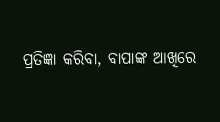ପ୍ରତିଜ୍ଞା କରିବା, ବାପାଙ୍କ ଆଖିରେ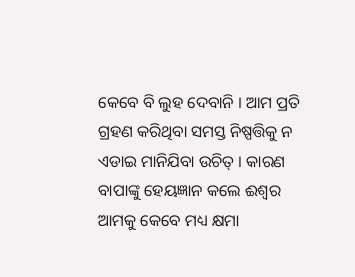କେବେ ବି ଲୁହ ଦେବାନି । ଆମ ପ୍ରତି ଗ୍ରହଣ କରିଥିବା ସମସ୍ତ ନିଷ୍ପତ୍ତିକୁ ନ ଏଡାଇ ମାନିଯିବା ଉଚିତ୍ । କାରଣ ବାପାଙ୍କୁ ହେୟଜ୍ଞାନ କଲେ ଈଶ୍ବର ଆମକୁ କେବେ ମଧ୍ୟ କ୍ଷମା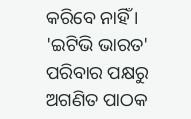କରିବେ ନାହିଁ ।
'ଇଟିଭି ଭାରତ' ପରିବାର ପକ୍ଷରୁ ଅଗଣିତ ପାଠକ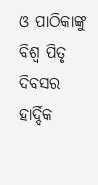ଓ ପାଠିକାଙ୍କୁ ବିଶ୍ବ ପିତୃ ଦିବସର ହାର୍ଦ୍ଦିକ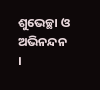ଶୁଭେଚ୍ଛା ଓ ଅଭିନନ୍ଦନ ।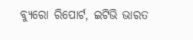ବ୍ୟୁରୋ ରିପୋର୍ଟ, ଇଟିଭି ଭାରତ